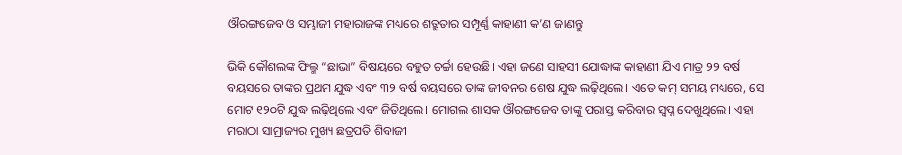ଔରଙ୍ଗଜେବ ଓ ସମ୍ଭାଜୀ ମହାରାଜଙ୍କ ମଧ୍ୟରେ ଶତ୍ରୁତାର ସମ୍ପୂର୍ଣ୍ଣ କାହାଣୀ କ’ଣ ଜାଣନ୍ତୁ

ଭିକି କୌଶଲଙ୍କ ଫିଲ୍ମ “ଛାଭା” ବିଷୟରେ ବହୁତ ଚର୍ଚ୍ଚା ହେଉଛି। ଏହା ଜଣେ ସାହସୀ ଯୋଦ୍ଧାଙ୍କ କାହାଣୀ ଯିଏ ମାତ୍ର ୨୨ ବର୍ଷ ବୟସରେ ତାଙ୍କର ପ୍ରଥମ ଯୁଦ୍ଧ ଏବଂ ୩୨ ବର୍ଷ ବୟସରେ ତାଙ୍କ ଜୀବନର ଶେଷ ଯୁଦ୍ଧ ଲଢ଼ିଥିଲେ। ଏତେ କମ୍ ସମୟ ମଧ୍ୟରେ, ସେ ମୋଟ ୧୨୦ଟି ଯୁଦ୍ଧ ଲଢ଼ିଥିଲେ ଏବଂ ଜିତିଥିଲେ। ମୋଗଲ ଶାସକ ଔରଙ୍ଗଜେବ ତାଙ୍କୁ ପରାସ୍ତ କରିବାର ସ୍ୱପ୍ନ ଦେଖୁଥିଲେ। ଏହା ମରାଠା ସାମ୍ରାଜ୍ୟର ମୁଖ୍ୟ ଛତ୍ରପତି ଶିବାଜୀ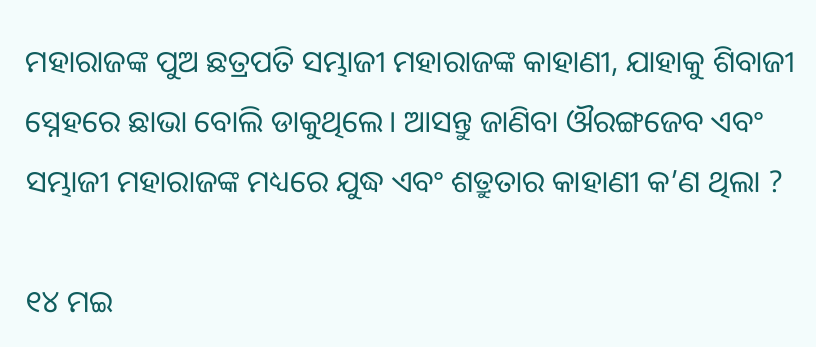ମହାରାଜଙ୍କ ପୁଅ ଛତ୍ରପତି ସମ୍ଭାଜୀ ମହାରାଜଙ୍କ କାହାଣୀ, ଯାହାକୁ ଶିବାଜୀ ସ୍ନେହରେ ଛାଭା ବୋଲି ଡାକୁଥିଲେ। ଆସନ୍ତୁ ଜାଣିବା ଔରଙ୍ଗଜେବ ଏବଂ ସମ୍ଭାଜୀ ମହାରାଜଙ୍କ ମଧ୍ୟରେ ଯୁଦ୍ଧ ଏବଂ ଶତ୍ରୁତାର କାହାଣୀ କ’ଣ ଥିଲା ?

୧୪ ମଇ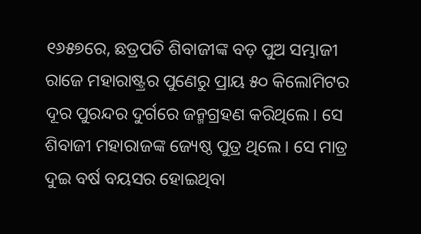୧୬୫୭ରେ, ଛତ୍ରପତି ଶିବାଜୀଙ୍କ ବଡ଼ ପୁଅ ସମ୍ଭାଜୀ ରାଜେ ମହାରାଷ୍ଟ୍ରର ପୁଣେରୁ ପ୍ରାୟ ୫୦ କିଲୋମିଟର ଦୂର ପୁରନ୍ଦର ଦୁର୍ଗରେ ଜନ୍ମଗ୍ରହଣ କରିଥିଲେ। ସେ ଶିବାଜୀ ମହାରାଜଙ୍କ ଜ୍ୟେଷ୍ଠ ପୁତ୍ର ଥିଲେ। ସେ ମାତ୍ର ଦୁଇ ବର୍ଷ ବୟସର ହୋଇଥିବା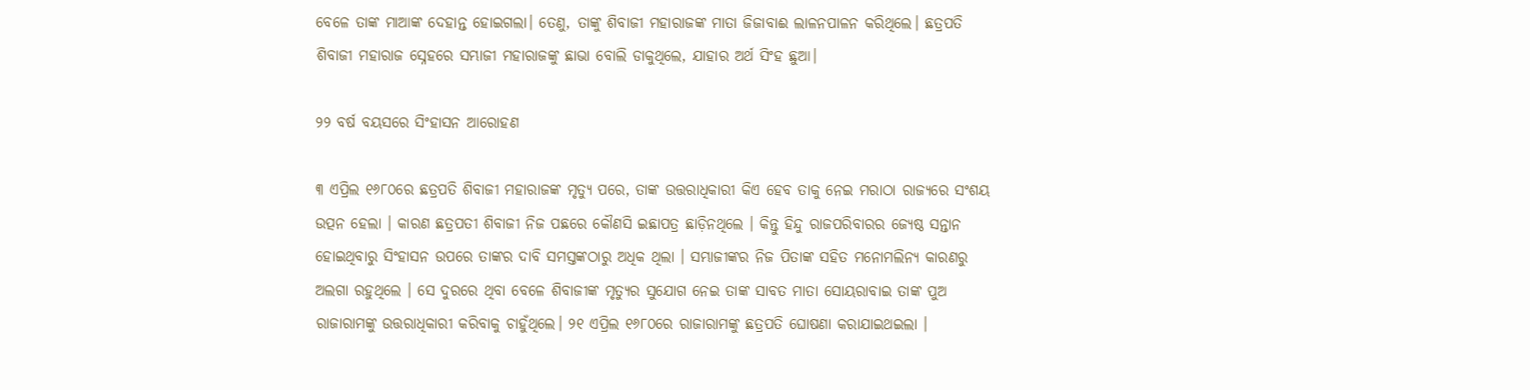ବେଳେ ତାଙ୍କ ମାଆଙ୍କ ଦେହାନ୍ତ ହୋଇଗଲା। ତେଣୁ, ତାଙ୍କୁ ଶିବାଜୀ ମହାରାଜଙ୍କ ମାତା ଜିଜାବାଈ ଲାଳନପାଳନ କରିଥିଲେ। ଛତ୍ରପତି ଶିବାଜୀ ମହାରାଜ ସ୍ନେହରେ ସମ୍ଭାଜୀ ମହାରାଜଙ୍କୁ ଛାଭା ବୋଲି ଡାକୁଥିଲେ, ଯାହାର ଅର୍ଥ ସିଂହ ଛୁଆ।

୨୨ ବର୍ଷ ବୟସରେ ସିଂହାସନ ଆରୋହଣ

୩ ଏପ୍ରିଲ ୧୬୮୦ରେ ଛତ୍ରପତି ଶିବାଜୀ ମହାରାଜଙ୍କ ମୃତ୍ୟୁ ପରେ, ତାଙ୍କ ଉତ୍ତରାଧିକାରୀ କିଏ ହେବ ତାକୁ ନେଇ ମରାଠା ରାଜ୍ୟରେ ସଂଶୟ ଉତ୍ପନ ହେଲା । କାରଣ ଛତ୍ରପତୀ ଶିବାଜୀ ନିଜ ପଛରେ କୌଣସି ଇଛାପତ୍ର ଛାଡ଼ିନଥିଲେ । କିନ୍ତୁ ହିନ୍ଦୁ ରାଜପରିବାରର ଜ୍ୟେଷ୍ଠ ସନ୍ତାନ ହୋଇଥିବାରୁ ସିଂହାସନ ଉପରେ ତାଙ୍କର ଦାବି ସମସ୍ତଙ୍କଠାରୁ ଅଧିକ ଥିଲା । ସମ୍ଭାଜୀଙ୍କର ନିଜ ପିତାଙ୍କ ସହିତ ମନୋମଲିନ୍ୟ କାରଣରୁ ଅଲଗା ରହୁଥିଲେ । ସେ ଦୁରରେ ଥିବା ବେଳେ ଶିବାଜୀଙ୍କ ମୃତ୍ୟୁର ସୁଯୋଗ ନେଇ ତାଙ୍କ ସାବତ ମାତା ସୋୟରାବାଇ ତାଙ୍କ ପୁଅ ରାଜାରାମଙ୍କୁ ଉତ୍ତରାଧିକାରୀ କରିବାକୁ ଚାହୁଁଥିଲେ। ୨୧ ଏପ୍ରିଲ ୧୬୮୦ରେ ରାଜାରାମଙ୍କୁ ଛତ୍ରପତି ଘୋଷଣା କରାଯାଇଥଇଲା ।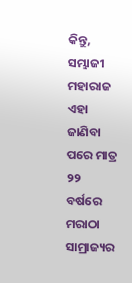କିନ୍ତୁ, ସମ୍ଭାଜୀ ମହାରାଜ ଏହା ଜାଣିବା ପରେ ମାତ୍ର ୨୨ ବର୍ଷରେ ମରାଠା ସାମ୍ରାଜ୍ୟର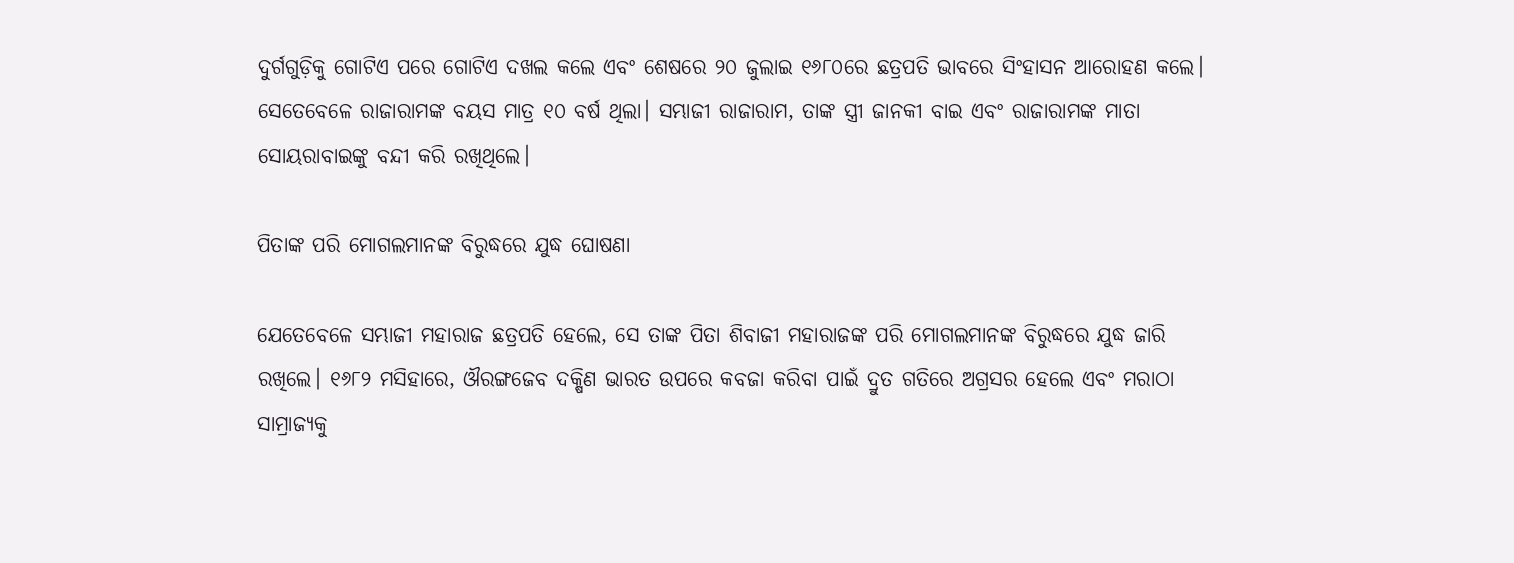ଦୁର୍ଗଗୁଡ଼ିକୁ ଗୋଟିଏ ପରେ ଗୋଟିଏ ଦଖଲ କଲେ ଏବଂ ଶେଷରେ ୨୦ ଜୁଲାଇ ୧୬୮୦ରେ ଛତ୍ରପତି ଭାବରେ ସିଂହାସନ ଆରୋହଣ କଲେ। ସେତେବେଳେ ରାଜାରାମଙ୍କ ବୟସ ମାତ୍ର ୧୦ ବର୍ଷ ଥିଲା। ସମ୍ଭାଜୀ ରାଜାରାମ, ତାଙ୍କ ସ୍ତ୍ରୀ ଜାନକୀ ବାଇ ଏବଂ ରାଜାରାମଙ୍କ ମାତା ସୋୟରାବାଇଙ୍କୁ ବନ୍ଦୀ କରି ରଖିଥିଲେ।

ପିତାଙ୍କ ପରି ମୋଗଲମାନଙ୍କ ବିରୁଦ୍ଧରେ ଯୁଦ୍ଧ ଘୋଷଣା

ଯେତେବେଳେ ସମ୍ଭାଜୀ ମହାରାଜ ଛତ୍ରପତି ହେଲେ, ସେ ତାଙ୍କ ପିତା ଶିବାଜୀ ମହାରାଜଙ୍କ ପରି ମୋଗଲମାନଙ୍କ ବିରୁଦ୍ଧରେ ଯୁଦ୍ଧ ଜାରି ରଖିଲେ। ୧୬୮୨ ମସିହାରେ, ଔରଙ୍ଗଜେବ ଦକ୍ଷିଣ ଭାରତ ଉପରେ କବଜା କରିବା ପାଇଁ ଦ୍ରୁତ ଗତିରେ ଅଗ୍ରସର ହେଲେ ଏବଂ ମରାଠା ସାମ୍ରାଜ୍ୟକୁ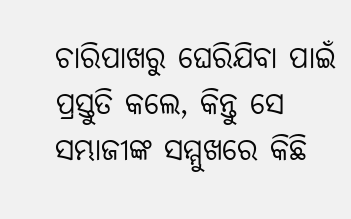ଚାରିପାଖରୁ ଘେରିଯିବା ପାଇଁ ପ୍ରସ୍ତୁତି କଲେ, କିନ୍ତୁ ସେ ସମ୍ଭାଜୀଙ୍କ ସମ୍ମୁଖରେ କିଛି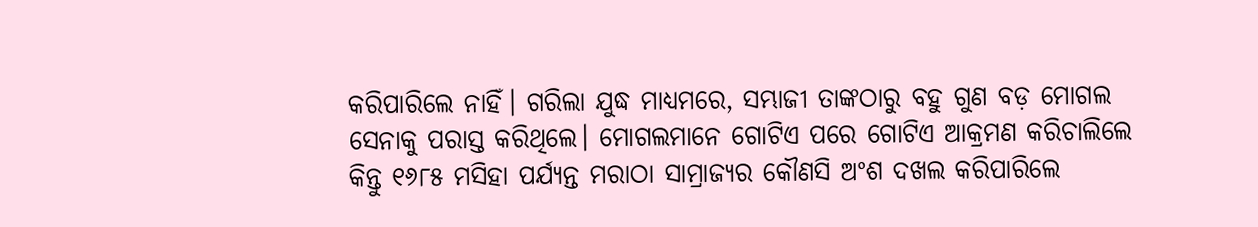କରିପାରିଲେ ନାହିଁ। ଗରିଲା ଯୁଦ୍ଧ ମାଧ୍ୟମରେ, ସମ୍ଭାଜୀ ତାଙ୍କଠାରୁ ବହୁ ଗୁଣ ବଡ଼ ମୋଗଲ ସେନାକୁ ପରାସ୍ତ କରିଥିଲେ। ମୋଗଲମାନେ ଗୋଟିଏ ପରେ ଗୋଟିଏ ଆକ୍ରମଣ କରିଚାଲିଲେ କିନ୍ତୁ ୧୬୮୫ ମସିହା ପର୍ଯ୍ୟନ୍ତ ମରାଠା ସାମ୍ରାଜ୍ୟର କୌଣସି ଅଂଶ ଦଖଲ କରିପାରିଲେ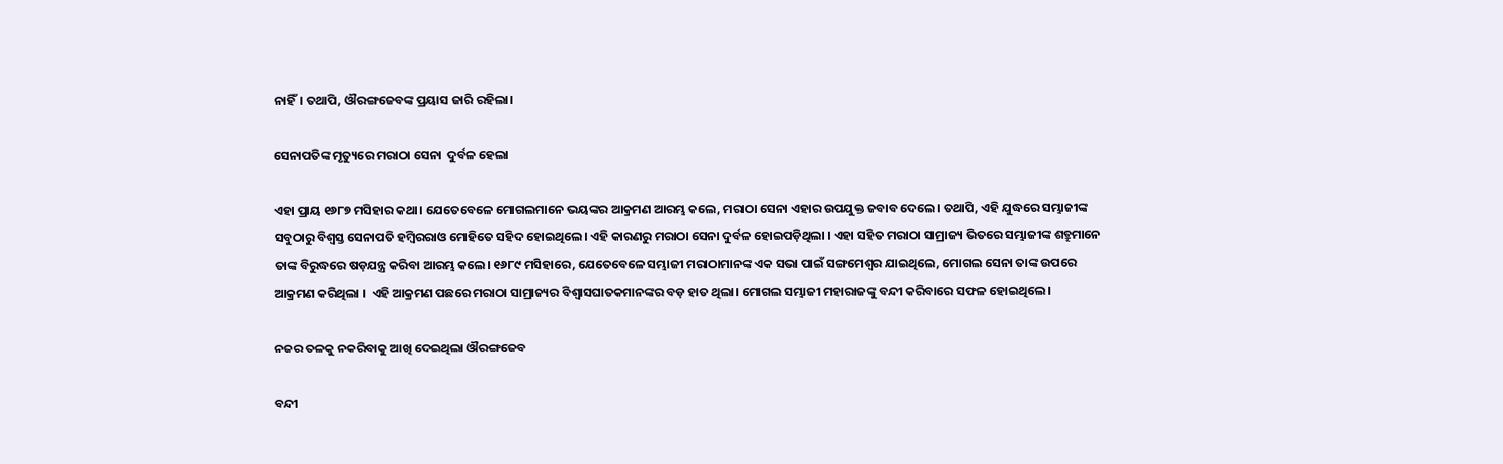ନାହିଁ। ତଥାପି, ଔରଙ୍ଗଜେବଙ୍କ ପ୍ରୟାସ ଜାରି ରହିଲା।

ସେନାପତିଙ୍କ ମୃତ୍ୟୁରେ ମରାଠା ସେନା  ଦୁର୍ବଳ ହେଲା

ଏହା ପ୍ରାୟ ୧୬୮୭ ମସିହାର କଥା। ଯେତେବେଳେ ମୋଗଲମାନେ ଭୟଙ୍କର ଆକ୍ରମଣ ଆରମ୍ଭ କଲେ, ମରାଠା ସେନା ଏହାର ଉପଯୁକ୍ତ ଜବାବ ଦେଲେ। ତଥାପି, ଏହି ଯୁଦ୍ଧରେ ସମ୍ଭାଜୀଙ୍କ ସବୁଠାରୁ ବିଶ୍ୱସ୍ତ ସେନାପତି ହମ୍ବିରରାଓ ମୋହିତେ ସହିଦ ହୋଇଥିଲେ। ଏହି କାରଣରୁ ମରାଠା ସେନା ଦୁର୍ବଳ ହୋଇପଡ଼ିଥିଲା । ଏହା ସହିତ ମରାଠା ସାମ୍ରାଜ୍ୟ ଭିତରେ ସମ୍ଭାଜୀଙ୍କ ଶତ୍ରୁମାନେ ତାଙ୍କ ବିରୁଦ୍ଧରେ ଷଡ଼ଯନ୍ତ୍ର କରିବା ଆରମ୍ଭ କଲେ। ୧୬୮୯ ମସିହାରେ, ଯେତେବେଳେ ସମ୍ଭାଜୀ ମରାଠାମାନଙ୍କ ଏକ ସଭା ପାଇଁ ସଙ୍ଗମେଶ୍ୱର ଯାଇଥିଲେ, ମୋଗଲ ସେନା ତାଙ୍କ ଉପରେ ଆକ୍ରମଣ କରିଥିଲା ।  ଏହି ଆକ୍ରମଣ ପଛରେ ମରାଠା ସାମ୍ରାଜ୍ୟର ବିଶ୍ୱାସଘାତକମାନଙ୍କର ବଡ଼ ହାତ ଥିଲା। ମୋଗଲ ସମ୍ଭାଜୀ ମହାରାଜଙ୍କୁ ବନ୍ଦୀ କରିବାରେ ସଫଳ ହୋଇଥିଲେ।

ନଜର ତଳକୁ ନକରିବାକୁ ଆଖି ଦେଇଥିଲା ଔରଙ୍ଗଜେବ

ବନ୍ଦୀ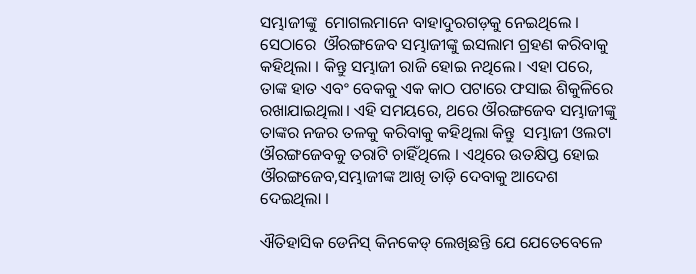ସମ୍ଭାଜୀଙ୍କୁ  ମୋଗଲମାନେ ବାହାଦୁରଗଡ଼କୁ ନେଇଥିଲେ । ସେଠାରେ  ଔରଙ୍ଗଜେବ ସମ୍ଭାଜୀଙ୍କୁ ଇସଲାମ ଗ୍ରହଣ କରିବାକୁ କହିଥିଲା । କିନ୍ତୁ ସମ୍ଭାଜୀ ରାଜି ହୋଇ ନଥିଲେ। ଏହା ପରେ, ତାଙ୍କ ହାତ ଏବଂ ବେକକୁ ଏକ କାଠ ପଟାରେ ଫସାଇ ଶିକୁଳିରେ ରଖାଯାଇଥିଲା। ଏହି ସମୟରେ, ଥରେ ଔରଙ୍ଗଜେବ ସମ୍ଭାଜୀଙ୍କୁ ତାଙ୍କର ନଜର ତଳକୁ କରିବାକୁ କହିଥିଲା କିନ୍ତୁ  ସମ୍ଭାଜୀ ଓଲଟା ଔରଙ୍ଗଜେବକୁ ତରାଟି ଚାହିଁଥିଲେ । ଏଥିରେ ଉତକ୍ଷିପ୍ତ ହୋଇ ଔରଙ୍ଗଜେବ,ସମ୍ଭାଜୀଙ୍କ ଆଖି ତାଡ଼ି ଦେବାକୁ ଆଦେଶ ଦେଇଥିଲା ।

ଐତିହାସିକ ଡେନିସ୍ କିନକେଡ୍ ଲେଖିଛନ୍ତି ଯେ ଯେତେବେଳେ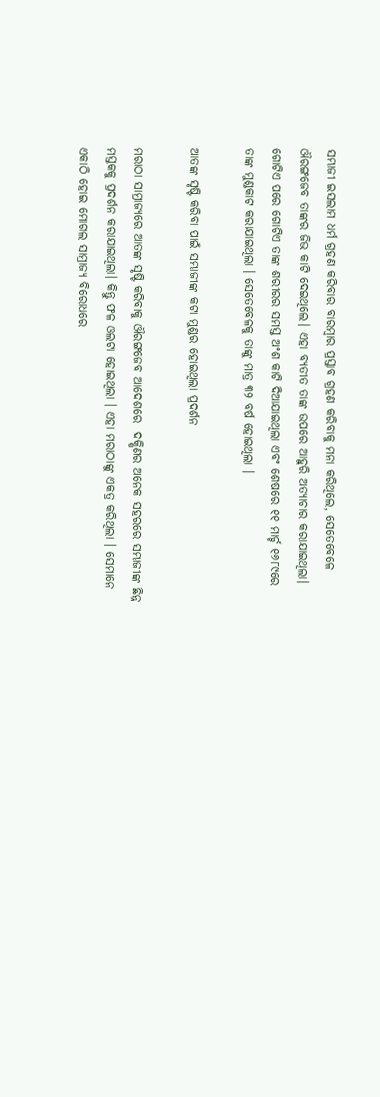ସମ୍ଭାଜୀ ଇସଲାମ ଧର୍ମ ଗ୍ରହଣ କରିବାର ବାରମ୍ବାର ପ୍ରସ୍ତାବ ଗ୍ରହଣ କରିବାକୁ ମନା କରିଥିଲେ, ସେତେବେଳେ ଔରଙ୍ଗଜେବ ତାଙ୍କର ଜିଭ କାଟି ଦେଇଥିଲେ। ଏହା ବ୍ୟତୀତ ତାଙ୍କ ଉପରେ ଆହୁରି ଅତ୍ୟାଚାର କରାଯାଇଥିଲା। ଗୋଟିଏ ପରେ ଗୋଟିଏ ତାଙ୍କ ଶରୀରର ସମସ୍ତ ଅଂଶ କାଟି ଦିଆଯାଇଥିଲା ଏବଂ ଶେଷରେ ୧୧ ମାର୍ଚ୍ଚ ୧୬୮୯ରେ ତାଙ୍କ ମୁଣ୍ଡକାଟ କରାଯାଇଥିଲା । ସେତେବେଳକୁ ତାଙ୍କୁ ମାତ୍ର ୩୨ ବର୍ଷ ହୋଇଥିଲା ।

ଆତଙ୍କ ସୃଷ୍ଟି କରିବା ପାଇଁ ସମ୍ଭାଜୀଙ୍କ କଟା ମୁଣ୍ଡର ହୋଇଥିଲା ପ୍ରଦର୍ଶନ

ମରାଠା ସାମ୍ରାଜ୍ୟରେ ଆତଙ୍କ ସୃଷ୍ଟି କରିବାକୁ ଔରଙ୍ଗଜେବ ଆଦେଶରେ  ଦକ୍ଷିଣର ଅନେକ ସହରରେ ସମ୍ଭାଜୀଙ୍କ ଛିନ୍ନ ମସ୍ତକକୁ ପ୍ରଦର୍ଶନ କରାଯାଇଥିଲା। କିନ୍ତୁ ଫଳ ଓଲଟା ହୋଇଥିଲା । ଏହା ମରାଠାଙ୍କୁ ଏକତ୍ର କରିଥିଲା । ସେମାନେ ଏକାଠି ହୋଇ ମୋଗଲ ସାମ୍ରାଜ୍ୟ ବିରୋଧରେ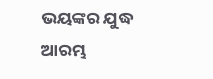ଭୟଙ୍କର ଯୁଦ୍ଧ ଆରମ୍ଭ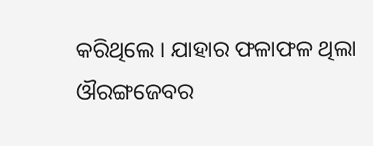କରିଥିଲେ । ଯାହାର ଫଳାଫଳ ଥିଲା ଔରଙ୍ଗଜେବର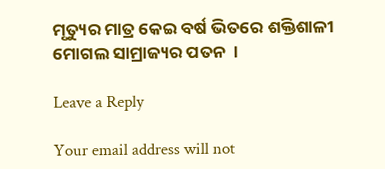ମୃତ୍ୟୁର ମାତ୍ର କେଇ ବର୍ଷ ଭିତରେ ଶକ୍ତିଶାଳୀ ମୋଗଲ ସାମ୍ରାଜ୍ୟର ପତନ  ।

Leave a Reply

Your email address will not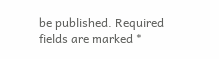be published. Required fields are marked *